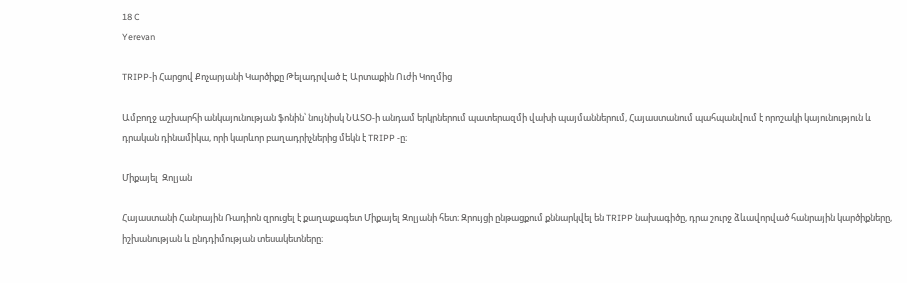18 C
Yerevan

TRIPP‑ի Հարցով Քոչարյանի Կարծիքը Թելադրված Է Արտաքին Ուժի Կողմից

Ամբողջ աշխարհի անկայունության ֆոնին՝ նույնիսկ ՆԱՏՕ‑ի անդամ երկրներում պատերազմի վախի պայմաններում, Հայաստանում պահպանվում է որոշակի կայունություն և դրական դինամիկա, որի կարևոր բաղադրիչներից մեկն է TRIPP ‑ը։

Միքայել  Զոլյան

Հայաստանի Հանրային Ռադիոն զրուցել է քաղաքագետ Միքայել Զոլյանի հետ։ Զրույցի ընթացքում քննարկվել են TRIPP նախագիծը, դրա շուրջ ձևավորված հանրային կարծիքները, իշխանության և ընդդիմության տեսակետները։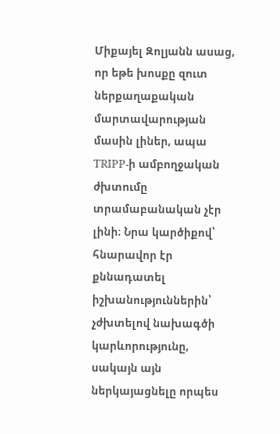Միքայել Զոլյանն ասաց, որ եթե խոսքը զուտ ներքաղաքական մարտավարության մասին լիներ, ապա TRIPP‑ի ամբողջական ժխտումը տրամաբանական չէր լինի։ Նրա կարծիքով՝ հնարավոր էր քննադատել իշխանություններին՝ չժխտելով նախագծի կարևորությունը, սակայն այն ներկայացնելը որպես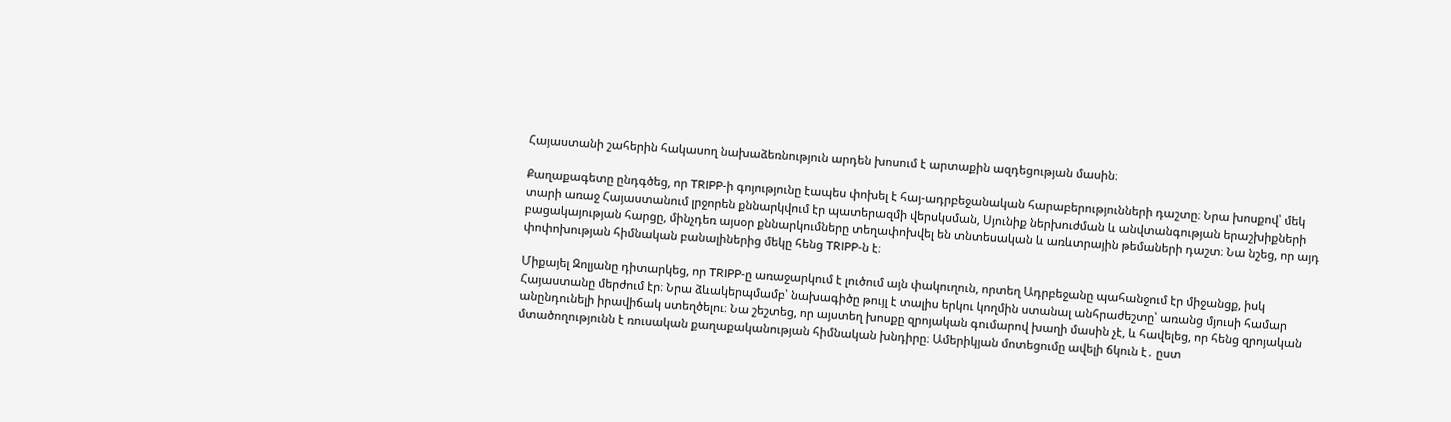Հայաստանի շահերին հակասող նախաձեռնություն արդեն խոսում է արտաքին ազդեցության մասին։

Քաղաքագետը ընդգծեց, որ TRIPP‑ի գոյությունը էապես փոխել է հայ-ադրբեջանական հարաբերությունների դաշտը։ Նրա խոսքով՝ մեկ տարի առաջ Հայաստանում լրջորեն քննարկվում էր պատերազմի վերսկսման, Սյունիք ներխուժման և անվտանգության երաշխիքների բացակայության հարցը, մինչդեռ այսօր քննարկումները տեղափոխվել են տնտեսական և առևտրային թեմաների դաշտ։ Նա նշեց, որ այդ փոփոխության հիմնական բանալիներից մեկը հենց TRIPP‑ն է։

Միքայել Զոլյանը դիտարկեց, որ TRIPP‑ը առաջարկում է լուծում այն փակուղուն, որտեղ Ադրբեջանը պահանջում էր միջանցք, իսկ Հայաստանը մերժում էր։ Նրա ձևակերպմամբ՝ նախագիծը թույլ է տալիս երկու կողմին ստանալ անհրաժեշտը՝ առանց մյուսի համար անընդունելի իրավիճակ ստեղծելու։ Նա շեշտեց, որ այստեղ խոսքը զրոյական գումարով խաղի մասին չէ, և հավելեց, որ հենց զրոյական մտածողությունն է ռուսական քաղաքականության հիմնական խնդիրը։ Ամերիկյան մոտեցումը ավելի ճկուն է․ ըստ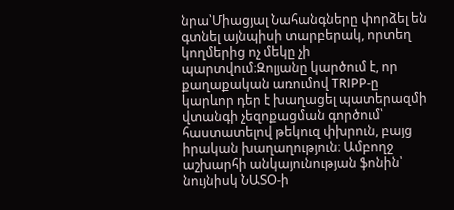նրա՝Միացյալ Նահանգները փորձել են գտնել այնպիսի տարբերակ, որտեղ կողմերից ոչ մեկը չի պարտվում։Զոլյանը կարծում է, որ քաղաքական առումով TRIPP‑ը կարևոր դեր է խաղացել պատերազմի վտանգի չեզոքացման գործում՝ հաստատելով թեկուզ փխրուն, բայց իրական խաղաղություն։ Ամբողջ աշխարհի անկայունության ֆոնին՝ նույնիսկ ՆԱՏՕ‑ի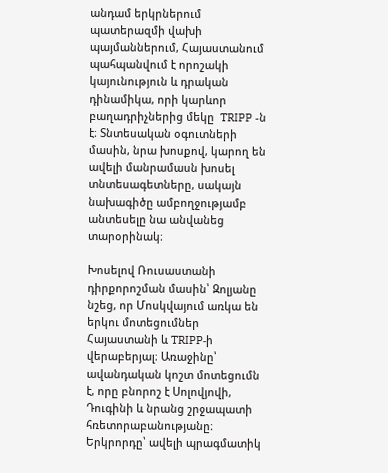անդամ երկրներում պատերազմի վախի պայմաններում, Հայաստանում պահպանվում է որոշակի կայունություն և դրական դինամիկա, որի կարևոր բաղադրիչներից մեկը  TRIPP ‑ն է։ Տնտեսական օգուտների մասին, նրա խոսքով, կարող են ավելի մանրամասն խոսել տնտեսագետները, սակայն նախագիծը ամբողջությամբ անտեսելը նա անվանեց տարօրինակ։

Խոսելով Ռուսաստանի դիրքորոշման մասին՝ Զոլյանը նշեց, որ Մոսկվայում առկա են երկու մոտեցումներ Հայաստանի և TRIPP‑ի վերաբերյալ։ Առաջինը՝ ավանդական կոշտ մոտեցումն է, որը բնորոշ է Սոլովյովի, Դուգինի և նրանց շրջապատի հռետորաբանությանը։ Երկրորդը՝ ավելի պրագմատիկ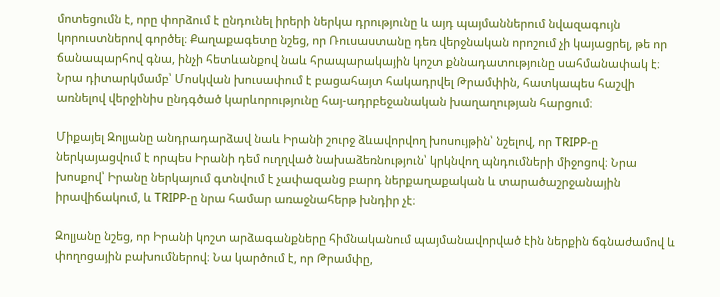մոտեցումն է, որը փորձում է ընդունել իրերի ներկա դրությունը և այդ պայմաններում նվազագույն կորուստներով գործել։ Քաղաքագետը նշեց, որ Ռուսաստանը դեռ վերջնական որոշում չի կայացրել, թե որ ճանապարհով գնա, ինչի հետևանքով նաև հրապարակային կոշտ քննադատությունը սահմանափակ է։ Նրա դիտարկմամբ՝ Մոսկվան խուսափում է բացահայտ հակադրվել Թրամփին, հատկապես հաշվի առնելով վերջինիս ընդգծած կարևորությունը հայ-ադրբեջանական խաղաղության հարցում։

Միքայել Զոլյանը անդրադարձավ նաև Իրանի շուրջ ձևավորվող խոսույթին՝ նշելով, որ TRIPP‑ը ներկայացվում է որպես Իրանի դեմ ուղղված նախաձեռնություն՝ կրկնվող պնդումների միջոցով։ Նրա խոսքով՝ Իրանը ներկայում գտնվում է չափազանց բարդ ներքաղաքական և տարածաշրջանային իրավիճակում, և TRIPP‑ը նրա համար առաջնահերթ խնդիր չէ։

Զոլյանը նշեց, որ Իրանի կոշտ արձագանքները հիմնականում պայմանավորված էին ներքին ճգնաժամով և փողոցային բախումներով։ Նա կարծում է, որ Թրամփը,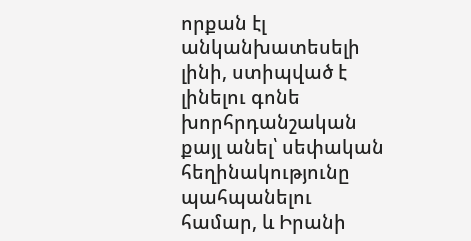որքան էլ անկանխատեսելի լինի, ստիպված է լինելու գոնե խորհրդանշական քայլ անել՝ սեփական հեղինակությունը պահպանելու համար, և Իրանի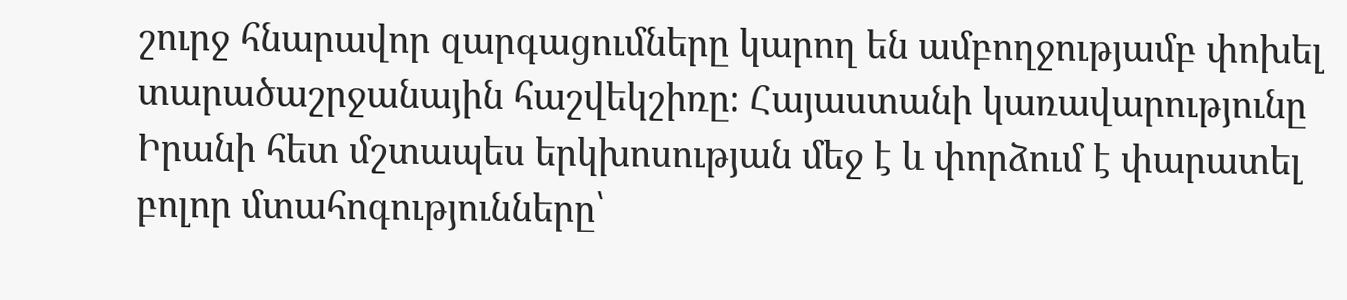շուրջ հնարավոր զարգացումները կարող են ամբողջությամբ փոխել տարածաշրջանային հաշվեկշիռը։ Հայաստանի կառավարությունը Իրանի հետ մշտապես երկխոսության մեջ է և փորձում է փարատել բոլոր մտահոգությունները՝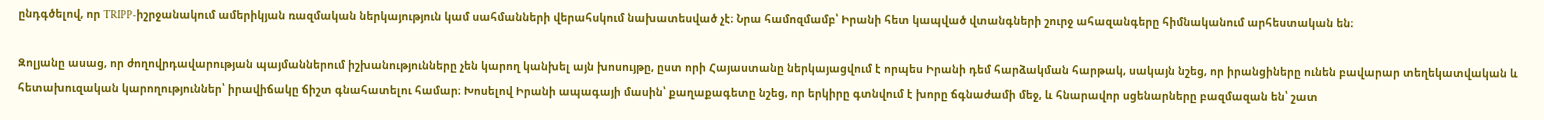ընդգծելով, որ TRIPP-իշրջանակում ամերիկյան ռազմական ներկայություն կամ սահմանների վերահսկում նախատեսված չէ։ Նրա համոզմամբ՝ Իրանի հետ կապված վտանգների շուրջ ահազանգերը հիմնականում արհեստական են։

Զոլյանը ասաց, որ ժողովրդավարության պայմաններում իշխանությունները չեն կարող կանխել այն խոսույթը, ըստ որի Հայաստանը ներկայացվում է որպես Իրանի դեմ հարձակման հարթակ, սակայն նշեց, որ իրանցիները ունեն բավարար տեղեկատվական և հետախուզական կարողություններ՝ իրավիճակը ճիշտ գնահատելու համար։ Խոսելով Իրանի ապագայի մասին՝ քաղաքագետը նշեց, որ երկիրը գտնվում է խորը ճգնաժամի մեջ, և հնարավոր սցենարները բազմազան են՝ շատ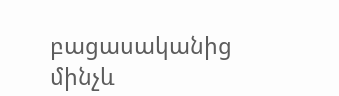բացասականից մինչև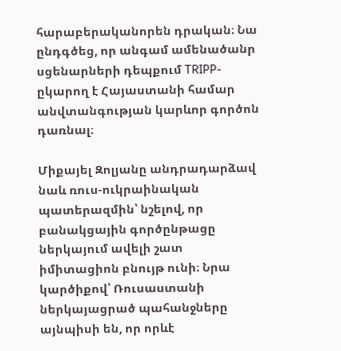հարաբերականորեն դրական։ Նա ընդգծեց, որ անգամ ամենածանր սցենարների դեպքում TRIPP-ըկարող է Հայաստանի համար անվտանգության կարևոր գործոն դառնալ։

Միքայել Զոլյանը անդրադարձավ նաև ռուս-ուկրաինական պատերազմին՝ նշելով, որ բանակցային գործընթացը ներկայում ավելի շատ իմիտացիոն բնույթ ունի։ Նրա կարծիքով՝ Ռուսաստանի ներկայացրած պահանջները այնպիսի են, որ որևէ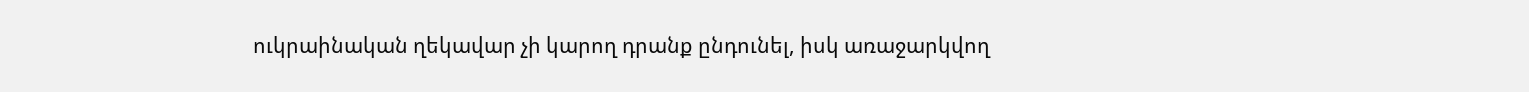ուկրաինական ղեկավար չի կարող դրանք ընդունել, իսկ առաջարկվող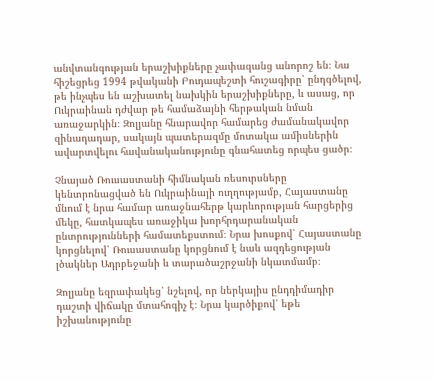անվտանգության երաշխիքները չափազանց անորոշ են։ Նա հիշեցրեց 1994 թվականի Բուդապեշտի հուշագիրը՝ ընդգծելով, թե ինչպես են աշխատել նախկին երաշխիքները, և ասաց, որ Ուկրաինան դժվար թե համաձայնի հերթական նման առաջարկին։ Զոլյանը հնարավոր համարեց ժամանակավոր զինադադար, սակայն պատերազմը մոտակա ամիսներին ավարտվելու հավանականությունը գնահատեց որպես ցածր։

Չնայած Ռուսաստանի հիմնական ռեսուրսները կենտրոնացված են Ուկրաինայի ուղղությամբ, Հայաստանը մնում է նրա համար առաջնահերթ կարևորության հարցերից մեկը, հատկապես առաջիկա խորհրդարանական ընտրությունների համատեքստում։ Նրա խոսքով՝ Հայաստանը կորցնելով՝ Ռուսաստանը կորցնում է նաև ազդեցության լծակներ Ադրբեջանի և տարածաշրջանի նկատմամբ։

Զոլյանը եզրափակեց՝ նշելով, որ ներկայիս ընդդիմադիր դաշտի վիճակը մտահոգիչ է։ Նրա կարծիքով՝ եթե իշխանությունը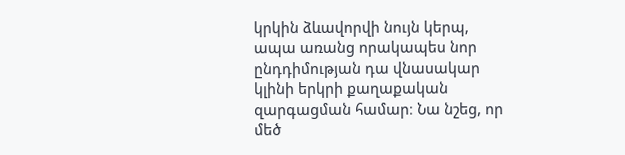կրկին ձևավորվի նույն կերպ, ապա առանց որակապես նոր ընդդիմության դա վնասակար կլինի երկրի քաղաքական զարգացման համար։ Նա նշեց, որ մեծ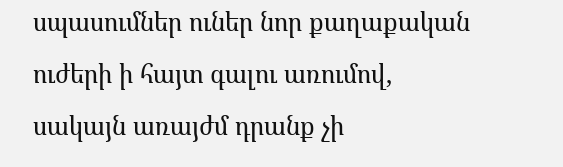սպասումներ ուներ նոր քաղաքական ուժերի ի հայտ գալու առումով, սակայն առայժմ դրանք չի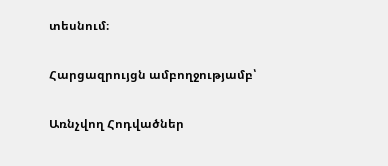տեսնում։

Հարցազրույցն ամբողջությամբ՝

Առնչվող Հոդվածներ